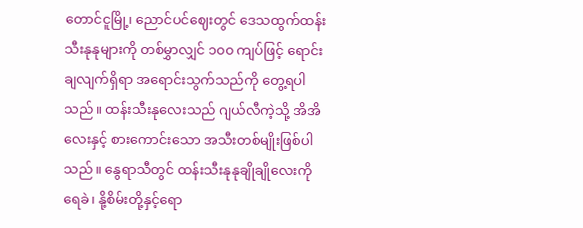တောင်ငူမြို့၊ ညောင်ပင်ဈေးတွင် ဒေသထွက်ထန်းသီးနုနုများကို တစ်မွှာလျှင် ၁၀၀ ကျပ်ဖြင့် ရောင်းချလျက်ရှိရာ အရောင်းသွက်သည်ကို တွေ့ရပါသည်။ ထန်းသီးနုလေးသည် ဂျယ်လီကဲ့သို့ အိအိလေးနှင့် စားကောင်းသော အသီးတစ်မျိုးဖြစ်ပါသည်။ နွေရာသီတွင် ထန်းသီးနုနုချိုချိုလေးကို ရေခဲ၊ နို့စိမ်းတို့နှင့်ရော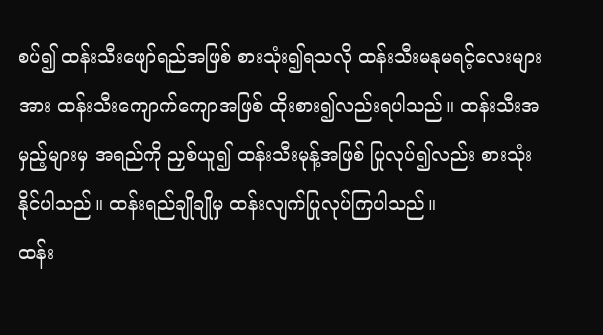စပ်၍ ထန်းသီးဖျော်ရည်အဖြစ် စားသုံး၍ရသလို ထန်းသီးမနုမရင့်လေးများအား ထန်းသီးကျောက်ကျောအဖြစ် ထိုးစား၍လည်းရပါသည်။ ထန်းသီးအမှည့်များမှ အရည်ကို ညှစ်ယူ၍ ထန်းသီးမုန့်အဖြစ် ပြုလုပ်၍လည်း စားသုံးနိုင်ပါသည်။ ထန်းရည်ချိုချိုမှ ထန်းလျက်ပြုလုပ်ကြပါသည်။
ထန်း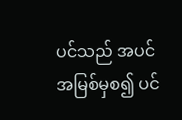ပင်သည် အပင်အမြစ်မှစ၍ ပင်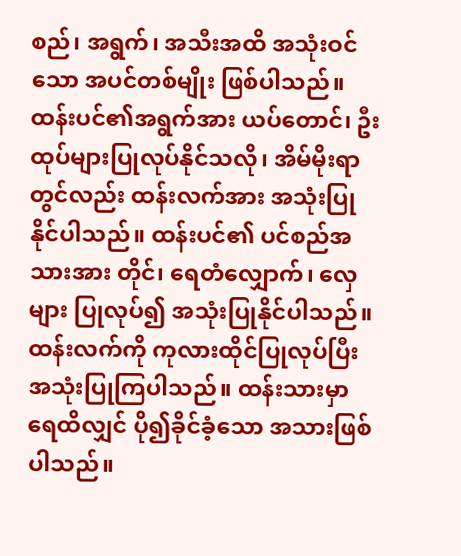စည်၊ အရွက်၊ အသီးအထိ အသုံးဝင်သော အပင်တစ်မျိုး ဖြစ်ပါသည်။ ထန်းပင်၏အရွက်အား ယပ်တောင်၊ ဦးထုပ်များပြုလုပ်နိုင်သလို၊ အိမ်မိုးရာတွင်လည်း ထန်းလက်အား အသုံးပြုနိုင်ပါသည်။ ထန်းပင်၏ ပင်စည်အသားအား တိုင်၊ ရေတံလျှောက်၊ လှေများ ပြုလုပ်၍ အသုံးပြုနိုင်ပါသည်။ ထန်းလက်ကို ကုလားထိုင်ပြုလုပ်ပြီး အသုံးပြုကြပါသည်။ ထန်းသားမှာ ရေထိလျှင် ပို၍ခိုင်ခံ့သော အသားဖြစ်ပါသည်။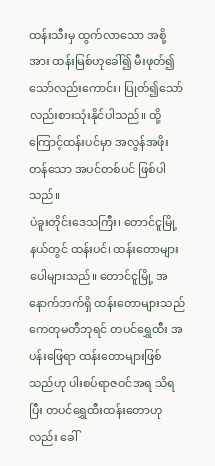ထန်းသီးမှ ထွက်လာသော အစို့အား ထန်းမြစ်ဟုခေါ်၍ မီးဖုတ်၍သော်လည်းကောင်း၊ ပြုတ်၍သော်လည်းစားသုံးနိုင်ပါသည်။ ထို့ကြောင့်ထန်းပင်မှာ အလွန်အဖိုးတန်သော အပင်တစ်ပင် ဖြစ်ပါသည်။
ပဲခူးတိုင်းဒေသကြီး၊ တောင်ငူမြို့နယ်တွင် ထန်းပင်၊ ထန်းတောများ ပေါများသည်။ တောင်ငူမြို့ အနောက်ဘက်ရှိ ထန်းတောများသည် ကေတုမတီဘုရင် တပင်ရွှေထီး အပန်းဖြေရာ ထန်းတောများဖြစ်သည်ဟု ပါးစပ်ရာဇဝင်အရ သိရပြီး တပင်ရွှေထီးထန်းတောဟုလည်း ခေါ်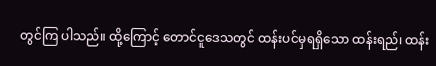တွင်ကြ ပါသည်။ ထို့ကြောင့် တောင်ငူဒေသတွင် ထန်းပင်မှရရှိသော ထန်းရည်၊ ထန်း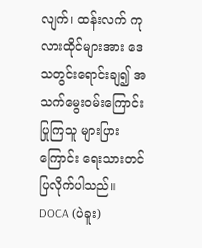လျက်၊ ထန်းလက် ကုလားထိုင်များအား ဒေသတွင်းရောင်းချ၍ အသက်မွေးဝမ်းကြောင်းပြုကြသူ များပြားကြောင်း ရေးသားတင်ပြလိုက်ပါသည်။
DOCA (ပဲခူး)